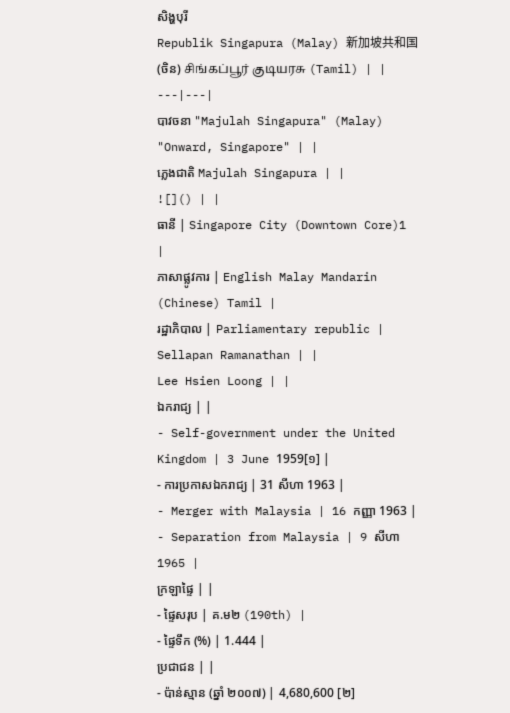សិង្ហបុរី
Republik Singapura (Malay) 新加坡共和国 (ចិន) சிங்கப்பூர் குடியரசு (Tamil) | |
---|---|
បាវចនា "Majulah Singapura" (Malay) "Onward, Singapore" | |
ភ្លេងជាតិ Majulah Singapura | |
![]() | |
ធានី | Singapore City (Downtown Core)1 |
ភាសាផ្លូវការ | English Malay Mandarin (Chinese) Tamil |
រដ្ឋាភិបាល | Parliamentary republic |
Sellapan Ramanathan | |
Lee Hsien Loong | |
ឯករាជ្យ | |
- Self-government under the United Kingdom | 3 June 1959[១] |
- ការប្រកាសឯករាជ្យ | 31 សីហា 1963 |
- Merger with Malaysia | 16 កញ្ញា 1963 |
- Separation from Malaysia | 9 សីហា 1965 |
ក្រឡាផ្ទៃ | |
- ផ្ទៃសរុប | គ.ម២ (190th) |
- ផ្ទៃទឹក (%) | 1.444 |
ប្រជាជន | |
- ប៉ាន់ស្មាន (ឆ្នាំ ២០០៧) | 4,680,600 [២]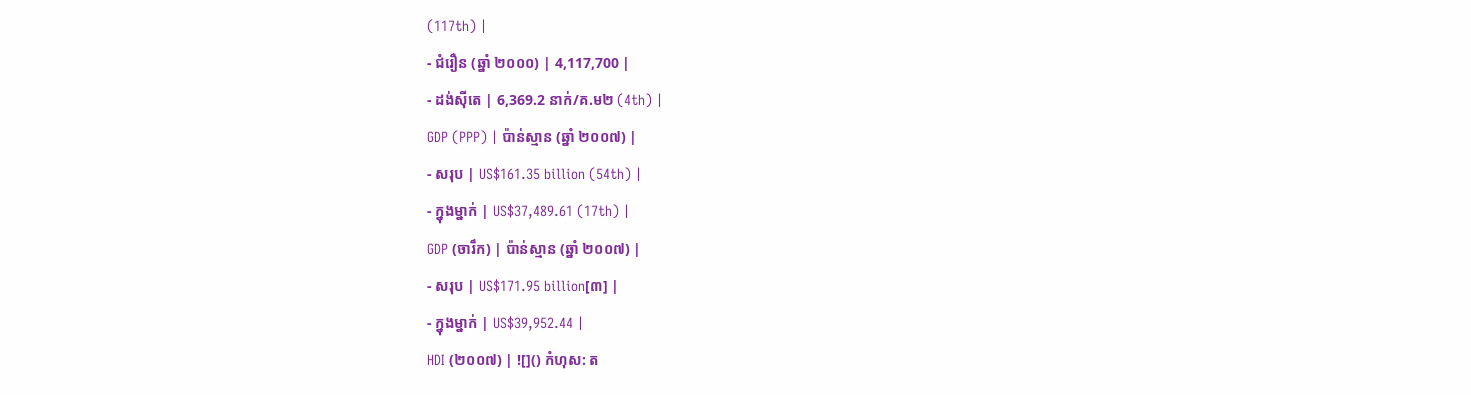(117th) |
- ជំរឿន (ឆ្នាំ ២០០០) | 4,117,700 |
- ដង់ស៊ីតេ | 6,369.2 នាក់/គ.ម២ (4th) |
GDP (PPP) | ប៉ាន់ស្មាន (ឆ្នាំ ២០០៧) |
- សរុប | US$161.35 billion (54th) |
- ក្នុងម្នាក់ | US$37,489.61 (17th) |
GDP (ចារឹក) | ប៉ាន់ស្មាន (ឆ្នាំ ២០០៧) |
- សរុប | US$171.95 billion[៣] |
- ក្នុងម្នាក់ | US$39,952.44 |
HDI (២០០៧) | ![]() កំហុស: ត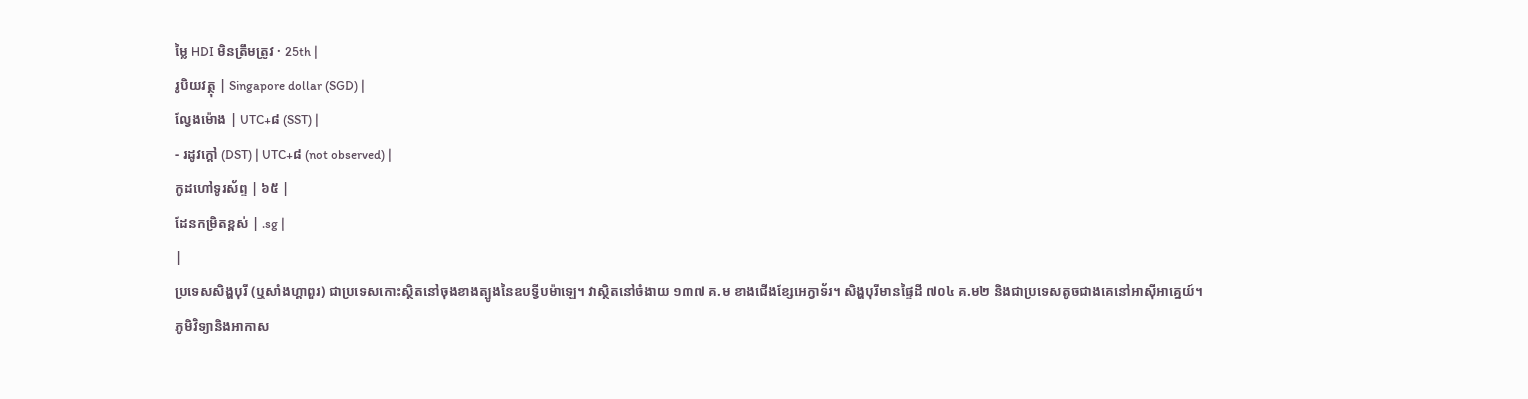ម្លៃ HDI មិនត្រឹមត្រូវ · 25th |
រូបិយវត្ថុ | Singapore dollar (SGD) |
ល្វែងម៉ោង | UTC+៨ (SST) |
- រដូវក្តៅ (DST) | UTC+៨ (not observed) |
កូដហៅទូរស័ព្ទ | ៦៥ |
ដែនកម្រិតខ្ពស់ | .sg |
|
ប្រទេសសិង្ហបុរី (ឬសាំងហ្គាពួរ) ជាប្រទេសកោះស្ថិតនៅចុងខាងត្បូងនៃឧបទ្វីបម៉ាឡេ។ វាស្ថិតនៅចំងាយ ១៣៧ គ.ម ខាងជើងខ្សែអេក្វាទ័រ។ សិង្ហបុរីមានផ្ទៃដី ៧០៤ គ.ម២ និងជាប្រទេសតូចជាងគេនៅអាស៊ីអាគ្នេយ៍។
ភូមិវិទ្យានិងអាកាស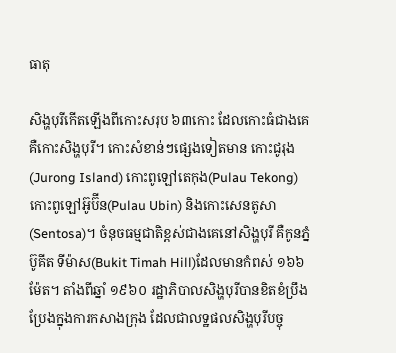ធាតុ

សិង្ហបុរីកើតឡើងពីកោះសរុប ៦៣កោះ ដែលកោះធំជាងគេគឺកោះសិង្ហបុរី។ កោះសំខាន់ៗផ្សេងទៀតមាន កោះជូរុង(Jurong Island) កោះពូឡៅតេកុង(Pulau Tekong) កោះពូឡៅអ៊ូប៊ីន(Pulau Ubin) និងកោះសេនតូសា(Sentosa)។ ចំនុចធម្មជាតិខ្ពស់ជាងគេនៅសិង្ហបុរី គឺកូនភ្នំប៊ូគីត ទីម៉ាស(Bukit Timah Hill)ដែលមានកំពស់ ១៦៦ ម៉ែត។ តាំងពីឆ្នាំ ១៩៦០ រដ្ឋាភិបាលសិង្ហបុរីបានខិតខំប្រឹងប្រែងក្នុងការកសាងក្រុង ដែលជាលទ្ឋផលសិង្ហបុរីបច្ចុ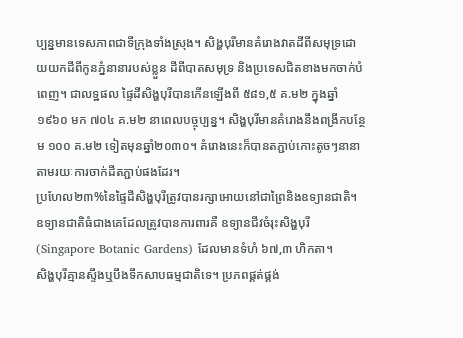ប្បន្នមានទេសភាពជាទីក្រុងទាំងស្រុង។ សិង្ហបុរីមានគំរោងវាតដីពីសមុទ្រដោយយកដីពីកូនភ្នំនានារបស់ខ្លួន ដីពីបាតសមុទ្រ និងប្រទេសជិតខាងមកចាក់បំពេញ។ ជាលទ្ឋផល ផ្ទៃដីសិង្ហបុរីបានកើនឡើងពី ៥៨១,៥ គ.ម២ ក្នុងឆ្នាំ ១៩៦០ មក ៧០៤ គ.ម២ នាពេលបច្ចុប្បន្ន។ សិង្ហបុរីមានគំរោងនឹងពង្រីកបន្ថែម ១០០ គ.ម២ ទៀតមុនឆ្នាំ២០៣០។ គំរោងនេះក៏បានតភ្ជាប់កោះតូចៗនានាតាមរយៈការចាក់ដីតភ្ជាប់ផងដែរ។
ប្រហែល២៣%នៃផ្ទៃដីសិង្ហបុរីត្រូវបានរក្សាអោយនៅជាព្រៃនិងឧទ្យានជាតិ។ ឧទ្យានជាតិធំជាងគេដែលត្រូវបានការពារគឺ ឧទ្យានជីវចំរុះសិង្ហបុរី (Singapore Botanic Gardens) ដែលមានទំហំ ៦៧,៣ ហិកតា។
សិង្ហបុរីគ្មានស្ទឹងឬបឹងទឹកសាបធម្មជាតិទេ។ ប្រភពផ្គត់ផ្គង់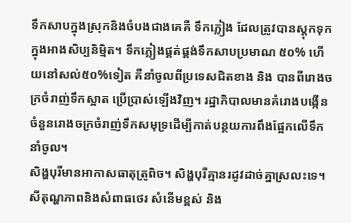ទឹកសាបក្នុងស្រុកនិងចំបងជាងគេគឺ ទឹកភ្លៀង ដែលត្រូវបានស្ដុកទុកក្នុងអាងសិប្បនិម្មិត។ ទឹកភ្លៀងផ្គត់ផ្គង់ទឹកសាបប្រមាណ ៥០% ហើយនៅសល់៥០%ទៀត គឺនាំចូលពីប្រទេសជិតខាង និង បានពីរោងចក្រចំរាញ់ទឹកស្អាត ប្រើប្រាស់ឡើងវិញ។ រដ្ឋាភិបាលមានគំរោងបង្កើនចំនួនរោងចក្រចំរាញ់ទឹកសមុទ្រដើម្បីកាត់បន្ថយការពឹងផ្អែកលើទឹកនាំចូល។
សិង្ហបុរីមានអាកាសធាតុត្រូពិច។ សិង្ហបុរីគ្មានរដូវដាច់គ្នាស្រលះទេ។ សីតុណ្ហភាពនិងសំពាធថេរ សំនើមខ្ពស់ និង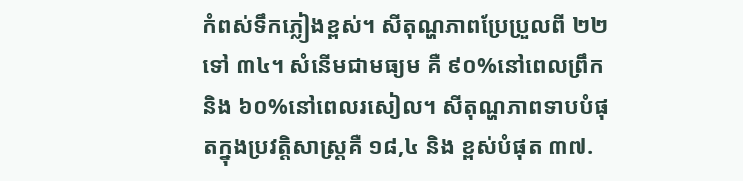កំពស់ទឹកភ្លៀងខ្ពស់។ សីតុណ្ហភាពប្រែប្រួលពី ២២ ទៅ ៣៤។ សំនើមជាមធ្យម គឺ ៩០%នៅពេលព្រឹក និង ៦០%នៅពេលរសៀល។ សីតុណ្ហភាពទាបបំផុតក្នុងប្រវត្តិសាស្ត្រគឺ ១៨,៤ និង ខ្ពស់បំផុត ៣៧.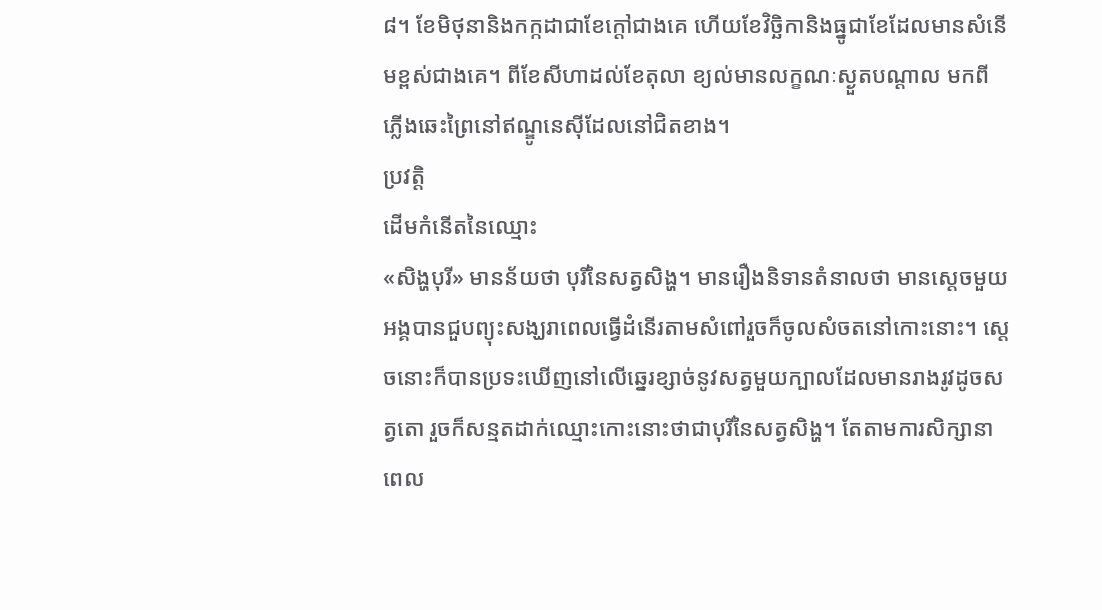៨។ ខែមិថុនានិងកក្កដាជាខែក្ដៅជាងគេ ហើយខែវិច្ឆិកានិងធ្នូជាខែដែលមានសំនើមខ្ពស់ជាងគេ។ ពីខែសីហាដល់ខែតុលា ខ្យល់មានលក្ខណៈស្ងួតបណ្ដាល មកពីភ្លើងឆេះព្រៃនៅឥណ្ឌូនេស៊ីដែលនៅជិតខាង។
ប្រវត្តិ
ដើមកំនើតនៃឈ្មោះ
«សិង្ហបុរី» មានន័យថា បុរីនៃសត្វសិង្ហ។ មានរឿងនិទានតំនាលថា មានស្ដេចមួយអង្គបានជួបព្យុះសង្ឃរាពេលធ្វើដំនើរតាមសំពៅរួចក៏ចូលសំចតនៅកោះនោះ។ ស្ដេចនោះក៏បានប្រទះឃើញនៅលើឆ្នេរខ្សាច់នូវសត្វមួយក្បាលដែលមានរាងរូវដូចសត្វតោ រួចក៏សន្មតដាក់ឈ្មោះកោះនោះថាជាបុរីនៃសត្វសិង្ហ។ តែតាមការសិក្សានាពេល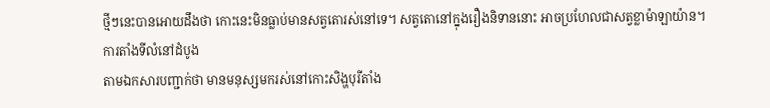ថ្មីៗនេះបានអោយដឹងថា កោះនេះមិនធ្លាប់មានសត្វតោរស់នៅទេ។ សត្វតោនៅក្នុងរឿងនិទាននោះ អាចប្រហែលជាសត្វខ្លាម៉ាឡាយ៉ាន។
ការតាំងទីលំនៅដំបូង
តាមឯកសារបញ្ជាក់ថា មានមនុស្សមករស់នៅកោះសិង្ហបុរីតាំង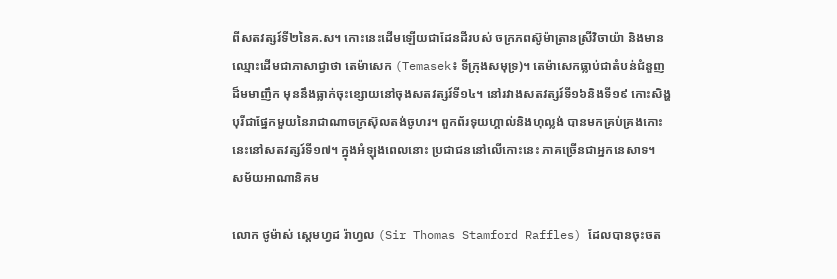ពីសតវត្សរ៍ទី២នៃគ.ស។ កោះនេះដើមឡើយជាដែនដីរបស់ ចក្រភពស៊ូម៉ាត្រានស្រីវិចាយ៉ា និងមានឈ្មោះដើមជាភាសាជ្វាថា តេម៉ាសេក (Temasek៖ ទីក្រុងសមុទ្រ)។ តេម៉ាសេកធ្លាប់ជាតំបន់ជំនួញដ៏មមាញឹក មុននឹងធ្លាក់ចុះខ្សោយនៅចុងសតវត្សរ៍ទី១៤។ នៅរវាងសតវត្សរ៍ទី១៦និងទី១៩ កោះសិង្ហបុរីជាផ្នែកមួយនៃរាជាណាចក្រស៊ុលតង់ចូហរ។ ពួកព័រទុយហ្គាល់និងហុល្លង់ បានមកគ្រប់គ្រងកោះនេះនៅសតវត្សរ៍ទី១៧។ ក្នុងអំឡុងពេលនោះ ប្រជាជននៅលើកោះនេះ ភាគច្រើនជាអ្នកនេសាទ។
សម័យអាណានិគម

លោក ថូម៉ាស់ ស្តេមហ្វដ រ៉ាហ្វល (Sir Thomas Stamford Raffles) ដែលបានចុះចត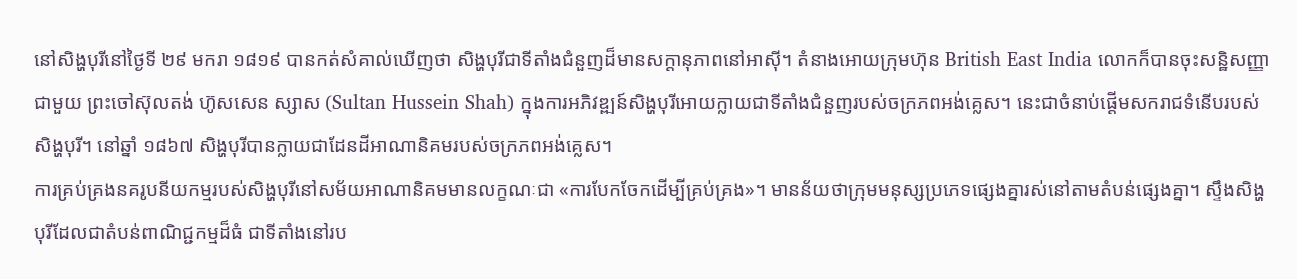នៅសិង្ហបុរីនៅថ្ងៃទី ២៩ មករា ១៨១៩ បានកត់សំគាល់ឃើញថា សិង្ហបុរីជាទីតាំងជំនួញដ៏មានសក្ដានុភាពនៅអាស៊ី។ តំនាងអោយក្រុមហ៊ុន British East India លោកក៏បានចុះសន្ឋិសញ្ញាជាមួយ ព្រះចៅស៊ុលតង់ ហ៊ូសសេន ស្សាស (Sultan Hussein Shah) ក្នុងការអភិវឌ្ឍន៍សិង្ហបុរីអោយក្លាយជាទីតាំងជំនួញរបស់ចក្រភពអង់គ្លេស។ នេះជាចំនាប់ផ្ដើមសករាជទំនើបរបស់សិង្ហបុរី។ នៅឆ្នាំ ១៨៦៧ សិង្ហបុរីបានក្លាយជាដែនដីអាណានិគមរបស់ចក្រភពអង់គ្លេស។
ការគ្រប់គ្រងនគរូបនីយកម្មរបស់សិង្ហបុរីនៅសម័យអាណានិគមមានលក្ខណៈជា «ការបែកចែកដើម្បីគ្រប់គ្រង»។ មានន័យថាក្រុមមនុស្សប្រភេទផ្សេងគ្នារស់នៅតាមតំបន់ផ្សេងគ្នា។ ស្ទឹងសិង្ហបុរីដែលជាតំបន់ពាណិជ្ជកម្មដ៏ធំ ជាទីតាំងនៅរប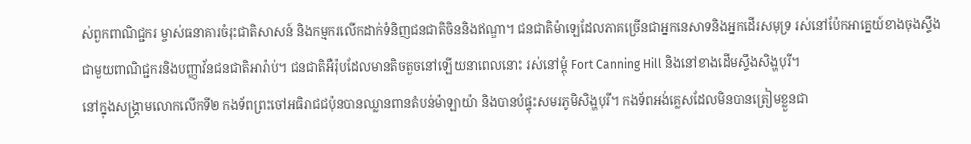ស់ពួកពាណិជ្ជករ ម្ចាស់ធនាគារចំរុះជាតិសាសន៍ និងកម្មករលើកដាក់ទំនិញជនជាតិចិននិងឥណ្ឌា។ ជនជាតិម៉ាឡេដែលភាគច្រើនជាអ្នកនេសាទនិងអ្នកដើរសមុទ្រ រស់នៅប៉ែកអាគ្នេយ៍ខាងចុងស្ទឹង ជាមួយពាណិជ្ជករនិងបញ្ញាវ័នជនជាតិអារ៉ាប់។ ជនជាតិអឺរ៉ុបដែលមានតិចតួចនៅឡើយនាពេលនោះ រស់នៅម្ដុំ Fort Canning Hill និងនៅខាងដើមស្ទឹងសិង្ហបុរី។
នៅក្នុងសង្គ្រាមលោកលើកទី២ កងទ័ពព្រះចៅអធិរាជជប៉ុនបានឈ្លានពានតំបន់ម៉ាឡាយ៉ា និងបានបំផ្ទុះសមរភូមិសិង្ហបុរី។ កងទ័ពអង់គ្លេសដែលមិនបានត្រៀមខ្លួនជា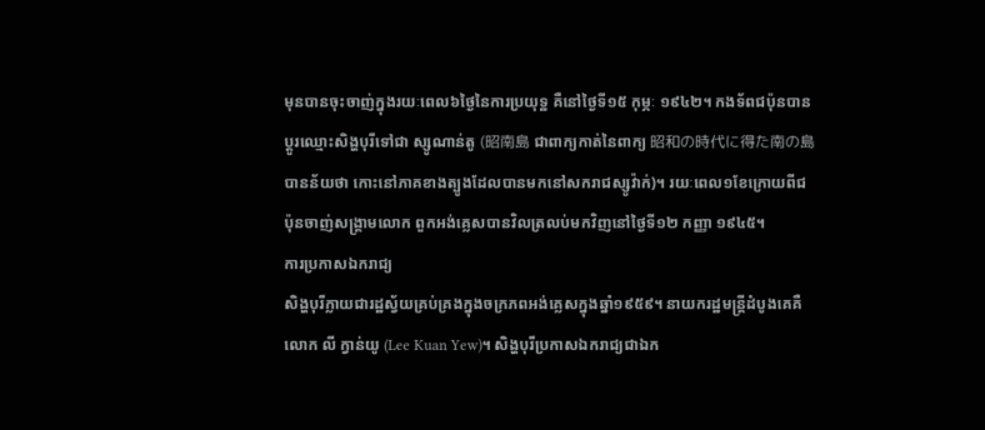មុនបានចុះចាញ់ក្នុងរយៈពេល៦ថ្ងៃនៃការប្រយុទ្ឋ គឺនៅថ្ងៃទី១៥ កុម្ភៈ ១៩៤២។ កងទ័ពជប៉ុនបានប្ដូរឈ្មោះសិង្ហបុរីទៅជា ស្សូណាន់តូ (昭南島 ជាពាក្យកាត់នៃពាក្យ 昭和の時代に得た南の島 បានន័យថា កោះនៅភាគខាងត្បូងដែលបានមកនៅសករាជស្សូវ៉ាក់)។ រយៈពេល១ខែក្រោយពីជប៉ុនចាញ់សង្គ្រាមលោក ពួកអង់គ្លេសបានវិលត្រលប់មកវិញនៅថ្ងៃទី១២ កញ្ញា ១៩៤៥។
ការប្រកាសឯករាជ្យ
សិង្ហបុរីក្លាយជារដ្ឋស្វ័យគ្រប់គ្រងក្នុងចក្រភពអង់គ្លេសក្នុងឆ្នាំ១៩៥៩។ នាយករដ្ឋមន្ត្រីដំបូងគេគឺលោក លី ក្វាន់យូ (Lee Kuan Yew)។ សិង្ហបុរីប្រកាសឯករាជ្យជាឯក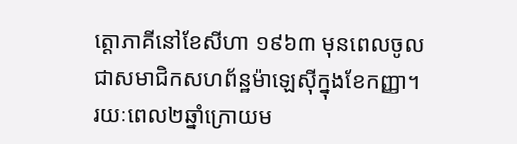ត្តោភាគីនៅខែសីហា ១៩៦៣ មុនពេលចូលជាសមាជិកសហព័ន្ឋម៉ាឡេស៊ីក្នុងខែកញ្ញា។ រយៈពេល២ឆ្នាំក្រោយម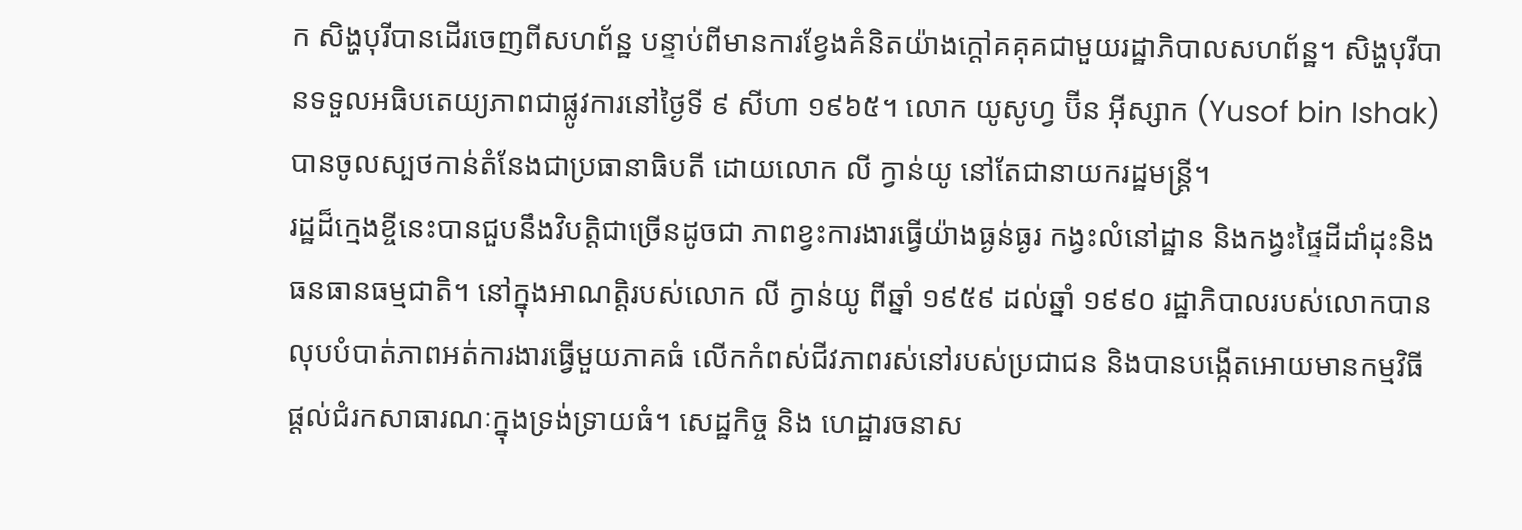ក សិង្ហបុរីបានដើរចេញពីសហព័ន្ឋ បន្ទាប់ពីមានការខ្វែងគំនិតយ៉ាងក្ដៅគគុគជាមួយរដ្ឋាភិបាលសហព័ន្ឋ។ សិង្ហបុរីបានទទួលអធិបតេយ្យភាពជាផ្លូវការនៅថ្ងៃទី ៩ សីហា ១៩៦៥។ លោក យូសូហ្វ ប៊ីន អ៊ីស្សាក (Yusof bin Ishak)បានចូលស្បថកាន់តំនែងជាប្រធានាធិបតី ដោយលោក លី ក្វាន់យូ នៅតែជានាយករដ្ឋមន្ត្រី។
រដ្ឋដ៏ក្មេងខ្ចីនេះបានជួបនឹងវិបត្តិជាច្រើនដូចជា ភាពខ្វះការងារធ្វើយ៉ាងធ្ងន់ធ្ងរ កង្វះលំនៅដ្ឋាន និងកង្វះផ្ទៃដីដាំដុះនិងធនធានធម្មជាតិ។ នៅក្នុងអាណត្តិរបស់លោក លី ក្វាន់យូ ពីឆ្នាំ ១៩៥៩ ដល់ឆ្នាំ ១៩៩០ រដ្ឋាភិបាលរបស់លោកបានលុបបំបាត់ភាពអត់ការងារធ្វើមួយភាគធំ លើកកំពស់ជីវភាពរស់នៅរបស់ប្រជាជន និងបានបង្កើតអោយមានកម្មវិធីផ្ដល់ជំរកសាធារណៈក្នុងទ្រង់ទ្រាយធំ។ សេដ្ឋកិច្ច និង ហេដ្ឋារចនាស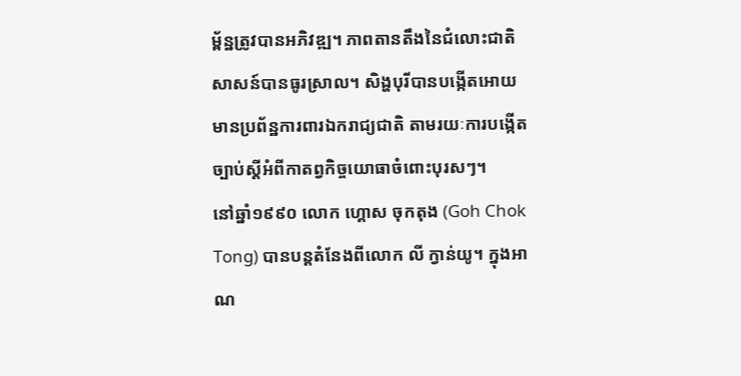ម្ព័ន្ឋត្រូវបានអភិវឌ្ឍ។ ភាពតានតឹងនៃជំលោះជាតិសាសន៍បានធូរស្រាល។ សិង្ហបុរីបានបង្កើតអោយមានប្រព័ន្ឋការពារឯករាជ្យជាតិ តាមរយៈការបង្កើតច្បាប់ស្ដីអំពីកាតព្វកិច្ចយោធាចំពោះបុរសៗ។
នៅឆ្នាំ១៩៩០ លោក ហ្គោស ចុកតុង (Goh Chok Tong) បានបន្ដតំនែងពីលោក លី ក្វាន់យូ។ ក្នុងអាណ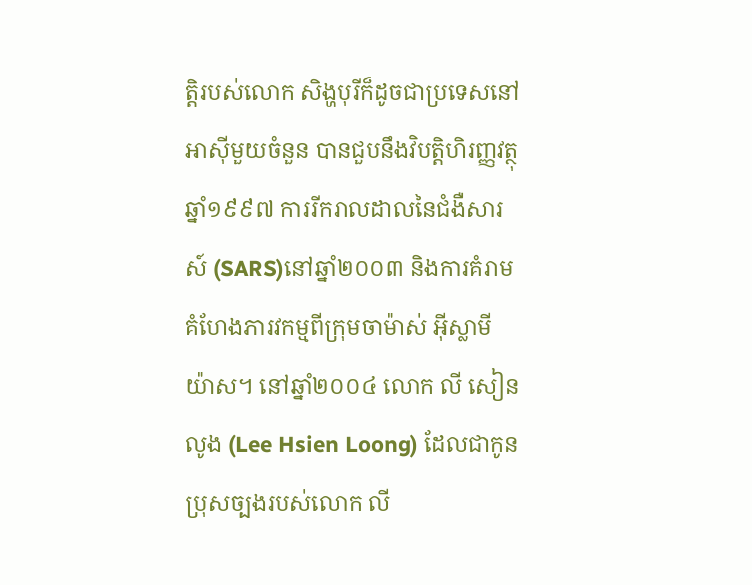ត្តិរបស់លោក សិង្ហបុរីក៏ដូចជាប្រទេសនៅអាស៊ីមួយចំនួន បានជួបនឹងវិបត្តិហិរញ្ញវត្ថុឆ្នាំ១៩៩៧ ការរីករាលដាលនៃជំងឺសារស៍ (SARS)នៅឆ្នាំ២០០៣ និងការគំរាមគំហែងភារវកម្មពីក្រុមចាម៉ាស់ អ៊ីស្លាមីយ៉ាស។ នៅឆ្នាំ២០០៤ លោក លី សៀនលូង (Lee Hsien Loong) ដែលជាកូនប្រុសច្បងរបស់លោក លី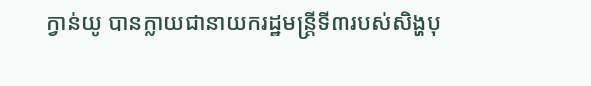ក្វាន់យូ បានក្លាយជានាយករដ្ឋមន្ត្រីទី៣របស់សិង្ហបុ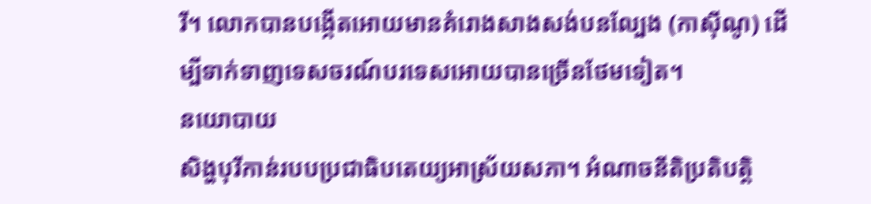រី។ លោកបានបង្កើតអោយមានគំរោងសាងសង់បនល្បែង (កាស៊ីណូ) ដើម្បីទាក់ទាញទេសចរណ៍បរទេសអោយបានច្រើនថែមទៀត។
នយោបាយ
សិង្ហបុរីកាន់របបប្រជាធិបតេយ្យអាស្រ័យសភា។ អំណាចនីតិប្រតិបត្តិ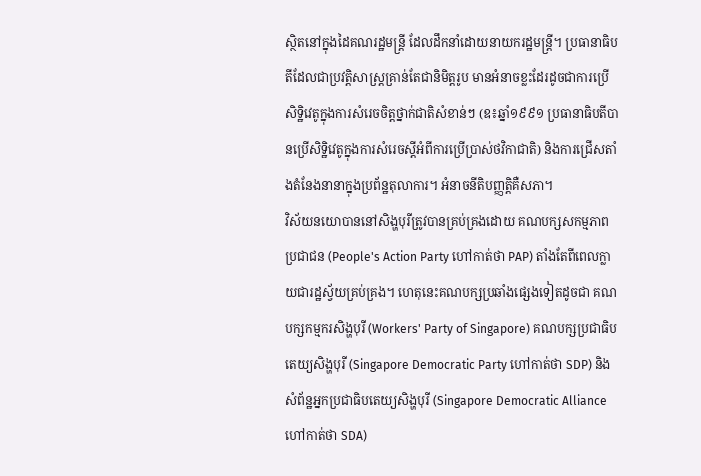ស្ថិតនៅក្នុងដៃគណរដ្ឋមន្ត្រី ដែលដឹកនាំដោយនាយករដ្ឋមន្ត្រី។ ប្រធានាធិបតីដែលជាប្រវត្តិសាស្ត្រគ្រាន់តែជានិមិត្តរូប មានអំនាចខ្លះដែរដូចជាការប្រើសិទ្ឋិវេតូក្នុងការសំរេចចិត្តថ្នាក់ជាតិសំខាន់ៗ (ឧ៖ឆ្នាំ១៩៩១ ប្រធានាធិបតីបានប្រើសិទ្ឋិវេតូក្នុងការសំរេចស្ដីអំពីការប្រើប្រាស់ថវិកាជាតិ) និងការជ្រើសតាំងតំនែងនានាក្នុងប្រព័ន្ឋតុលាការ។ អំនាចនីតិបញ្ញត្តិគឺសភា។
វិស័យនយោបាននៅសិង្ហបុរីត្រូវបានគ្រប់គ្រងដោយ គណបក្សសកម្មភាពប្រជាជន (People's Action Party ហៅកាត់ថា PAP) តាំងតែពីពេលក្លាយជារដ្ឋស្វ័យគ្រប់គ្រង។ ហេតុនេះគណបក្សប្រឆាំងផ្សេងទៀតដូចជា គណបក្សកម្មករសិង្ហបុរី (Workers' Party of Singapore) គណបក្សប្រជាធិបតេយ្យសិង្ហបុរី (Singapore Democratic Party ហៅកាត់ថា SDP) និង សំព័ន្ឋអ្នកប្រជាធិបតេយ្យសិង្ហបុរី (Singapore Democratic Alliance ហៅកាត់ថា SDA)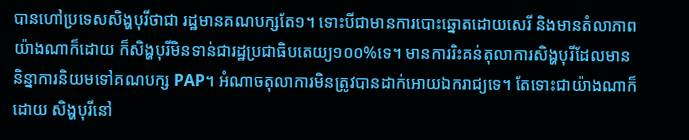បានហៅប្រទេសសិង្ហបុរីថាជា រដ្ឋមានគណបក្សតែ១។ ទោះបីជាមានការបោះឆ្នោតដោយសេរី និងមានតំលាភាព យ៉ាងណាក៏ដោយ ក៏សិង្ហបុរីមិនទាន់ជារដ្ឋប្រជាធិបតេយ្យ១០០%ទេ។ មានការរិះគន់តុលាការសិង្ហបុរីដែលមាននិន្នាការនិយមទៅគណបក្ស PAP។ អំណាចតុលាការមិនត្រូវបានដាក់អោយឯករាជ្យទេ។ តែទោះជាយ៉ាងណាក៏ដោយ សិង្ហបុរីនៅ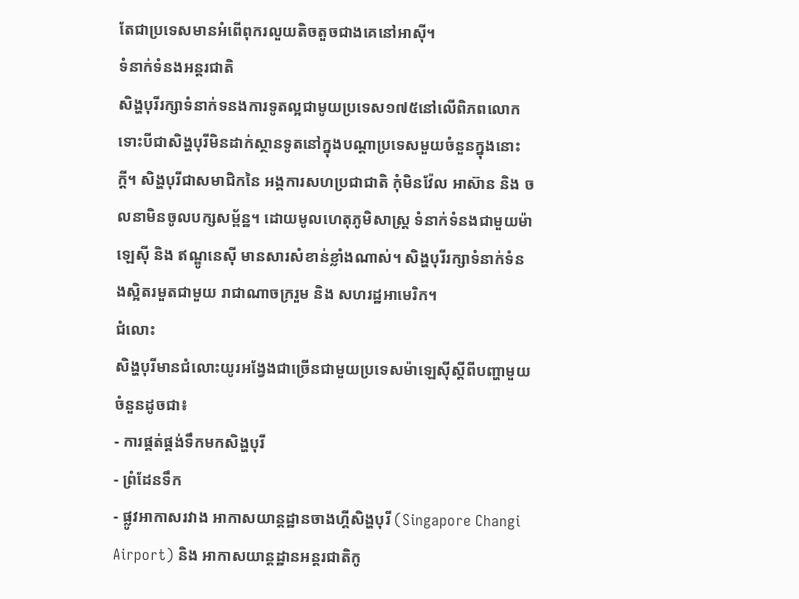តែជាប្រទេសមានអំពើពុករលួយតិចតួចជាងគេនៅអាស៊ី។
ទំនាក់ទំនងអន្តរជាតិ
សិង្ហបុរីរក្សាទំនាក់ទនងការទូតល្អជាមូយប្រទេស១៧៥នៅលើពិភពលោក ទោះបីជាសិង្ហបុរីមិនដាក់ស្ថានទូតនៅក្នុងបណ្ដាប្រទេសមួយចំនួនក្នុងនោះក្ដី។ សិង្ហបុរីជាសមាជិកនៃ អង្គការសហប្រជាជាតិ កុំមិនវ៉ែល អាស៊ាន និង ចលនាមិនចូលបក្សសម្ព័ន្ឋ។ ដោយមូលហេតុភូមិសាស្ត្រ ទំនាក់ទំនងជាមួយម៉ាឡេស៊ី និង ឥណ្ឌូនេស៊ី មានសារសំខាន់ខ្លាំងណាស់។ សិង្ហបុរីរក្សាទំនាក់ទំនងស្អិតរមួតជាមួយ រាជាណាចក្ររួម និង សហរដ្ឋអាមេរិក។
ជំលោះ
សិង្ហបុរីមានជំលោះយូរអង្វែងជាច្រើនជាមួយប្រទេសម៉ាឡេស៊ីស្ដីពីបញ្ហាមួយចំនួនដូចជា៖
- ការផ្គត់ផ្គង់ទឹកមកសិង្ហបុរី
- ព្រំដែនទឹក
- ផ្លូវអាកាសរវាង អាកាសយាន្តដ្ឋានចាងហ្គីសិង្ហបុរី (Singapore Changi Airport) និង អាកាសយាន្តដ្ឋានអន្តរជាតិកូ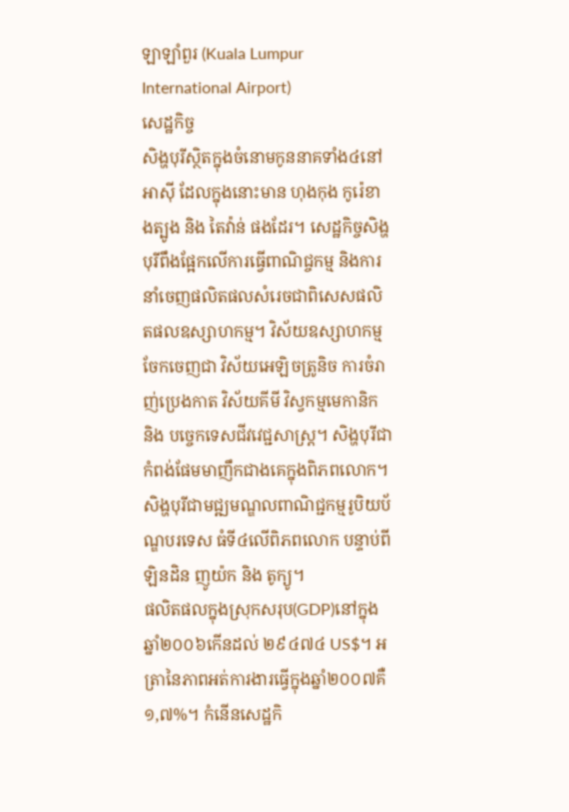ឡាឡាំពួរ (Kuala Lumpur International Airport)
សេដ្ឋកិច្ច
សិង្ហបុរីស្ថិតក្នុងចំនោមកូននាគទាំង៤នៅអាស៊ី ដែលក្នុងនោះមាន ហុងកុង កូរ៉េខាងត្បូង និង តៃវ៉ាន់ ផងដែរ។ សេដ្ឋកិច្ចសិង្ហបុរីពឹងផ្អែកលើការធ្វើពាណិជ្ចកម្ម និងការនាំចេញផលិតផលសំរេចជាពិសេសផលិតផលឧស្សាហកម្ម។ វិស័យឧស្សាហកម្មចែកចេញជា វិស័យអេឡិចត្រូនិច ការចំរាញ់ប្រេងកាត វិស័យគីមី វិស្វកម្មមេកានិក និង បច្ចេកទេសជីវវេជ្ជសាស្ត្រ។ សិង្ហបុរីជាកំពង់ផែមមាញឹកជាងគេក្នុងពិភពលោក។ សិង្ហបុរីជាមជ្ឍមណ្ឌលពាណិជ្ជកម្មរូបិយប័ណ្ឌបរទេស ធំទី៤លើពិភពលោក បន្ទាប់ពី ឡិនដិន ញូយ៉ក និង តូក្យូ។
ផលិតផលក្នុងស្រុកសរុប(GDP)នៅក្នុងឆ្នាំ២០០៦កើនដល់ ២៩៤៧៤ US$។ អត្រានៃភាពអត់ការងារធ្វើក្នុងឆ្នាំ២០០៧គឺ ១,៧%។ កំនើនសេដ្ឋកិ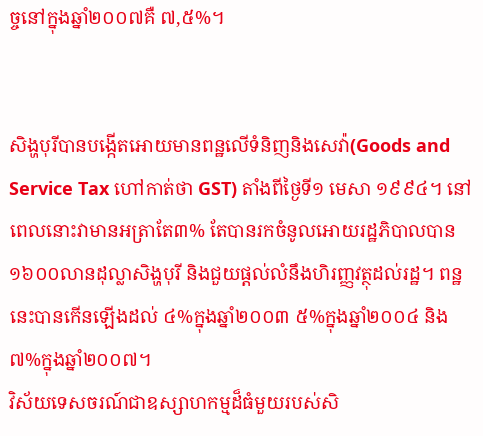ច្ចនៅក្នុងឆ្នាំ២០០៧គឺ ៧,៥%។


សិង្ហបុរីបានបង្កើតអោយមានពន្ឋលើទំនិញនិងសេវ៉ា(Goods and Service Tax ហៅកាត់ថា GST) តាំងពីថ្ងៃទី១ មេសា ១៩៩៤។ នៅពេលនោះវាមានអត្រាតែ៣% តែបានរកចំនូលអោយរដ្ឋភិបាលបាន ១៦០០លានដុល្លាសិង្ហបុរី និងជួយផ្ដល់លំនឹងហិរញ្ញវត្ថុដល់រដ្ឋ។ ពន្ឋនេះបានកើនឡើងដល់ ៤%ក្នុងឆ្នាំ២០០៣ ៥%ក្នុងឆ្នាំ២០០៤ និង ៧%ក្នុងឆ្នាំ២០០៧។
វិស័យទេសចរណ៍ជាឧស្សាហកម្មដ៏ធំមួយរបស់សិ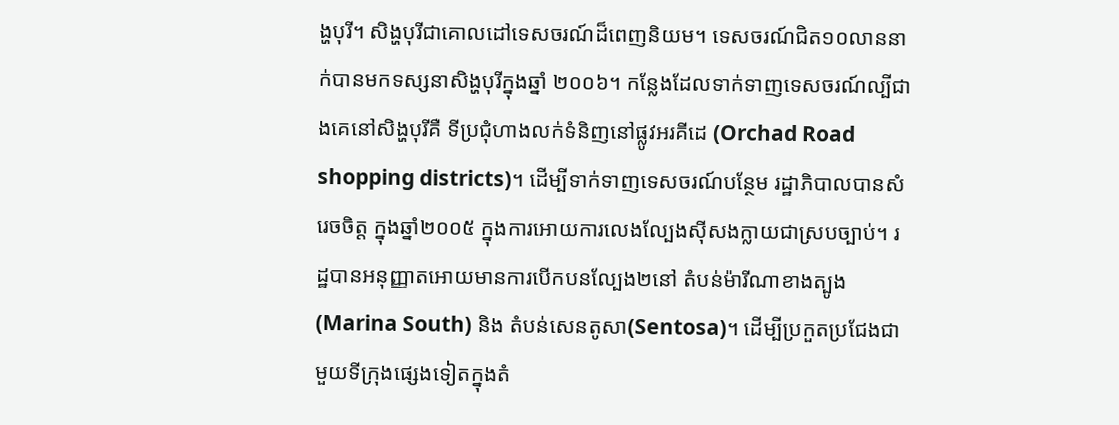ង្ហបុរី។ សិង្ហបុរីជាគោលដៅទេសចរណ៍ដ៏ពេញនិយម។ ទេសចរណ៍ជិត១០លាននាក់បានមកទស្សនាសិង្ហបុរីក្នុងឆ្នាំ ២០០៦។ កន្លែងដែលទាក់ទាញទេសចរណ៍ល្បីជាងគេនៅសិង្ហបុរីគឺ ទីប្រជុំហាងលក់ទំនិញនៅផ្លូវអរគីដេ (Orchad Road shopping districts)។ ដើម្បីទាក់ទាញទេសចរណ៍បន្ថែម រដ្ឋាភិបាលបានសំរេចចិត្ត ក្នុងឆ្នាំ២០០៥ ក្នុងការអោយការលេងល្បែងស៊ីសងក្លាយជាស្របច្បាប់។ រដ្ឋបានអនុញ្ញាតអោយមានការបើកបនល្បែង២នៅ តំបន់ម៉ារីណាខាងត្បូង(Marina South) និង តំបន់សេនតូសា(Sentosa)។ ដើម្បីប្រកួតប្រជែងជាមួយទីក្រុងផ្សេងទៀតក្នុងតំ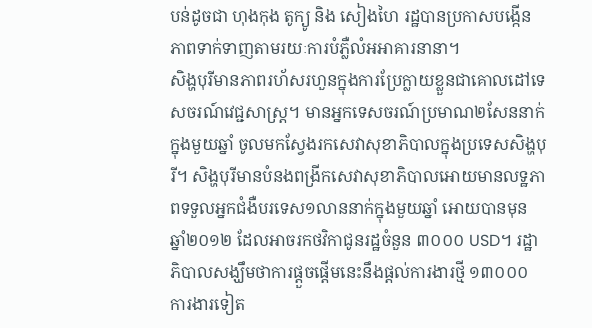បន់ដូចជា ហុងកុង តូក្យូ និង សៀងហៃ រដ្ឋបានប្រកាសបង្កើនភាពទាក់ទាញតាមរយៈការបំភ្លឺលំអអាគារនានា។
សិង្ហបុរីមានភាពរហ័សរហួនក្នុងការប្រែក្លាយខ្លួនជាគោលដៅទេសចរណ៍វេជ្ជសាស្ត្រ។ មានអ្នកទេសចរណ៍ប្រមាណ២សែននាក់ក្នុងមួយឆ្នាំ ចូលមកស្វែងរកសេវាសុខាភិបាលក្នុងប្រទេសសិង្ហបុរី។ សិង្ហបុរីមានបំនងពង្រីកសេវាសុខាភិបាលអោយមានលទ្ឋភាពទទួលអ្នកជំងឺបរទេស១លាននាក់ក្នុងមួយឆ្នាំ អោយបានមុន ឆ្នាំ២០១២ ដែលអាចរកថវិកាជូនរដ្ឋចំនួន ៣០០០ USD។ រដ្ឋាភិបាលសង្ឃឹមថាការផ្ដួចផ្ដើមនេះនឹងផ្ដល់ការងារថ្មី ១៣០០០ ការងារទៀត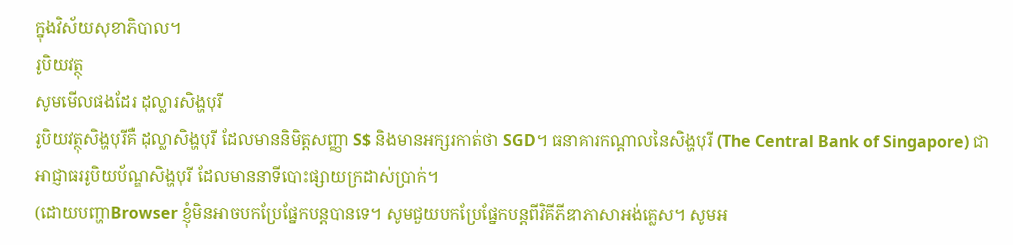ក្នុងវិស័យសុខាភិបាល។
រូបិយវត្ថុ
សូមមើលផងដែរ ដុល្លារសិង្ហបុរី
រូបិយវត្ថុសិង្ហបុរីគឺ ដុល្លាសិង្ហបុរី ដែលមាននិមិត្តសញ្ញា S$ និងមានអក្សរកាត់ថា SGD។ ធនាគារកណ្ដាលនៃសិង្ហបុរី (The Central Bank of Singapore) ជាអាជ្ញាធររូបិយប័ណ្ឌសិង្ហបុរី ដែលមាននាទីបោះផ្សាយក្រដាស់ប្រាក់។
(ដោយបញ្ហាBrowser ខ្ញុំមិនអាចបកប្រែផ្នែកបន្តបានទេ។ សូមជួយបកប្រែផ្នែកបន្តពីវិគីភីឌាភាសាអង់គ្លេស។ សូមអ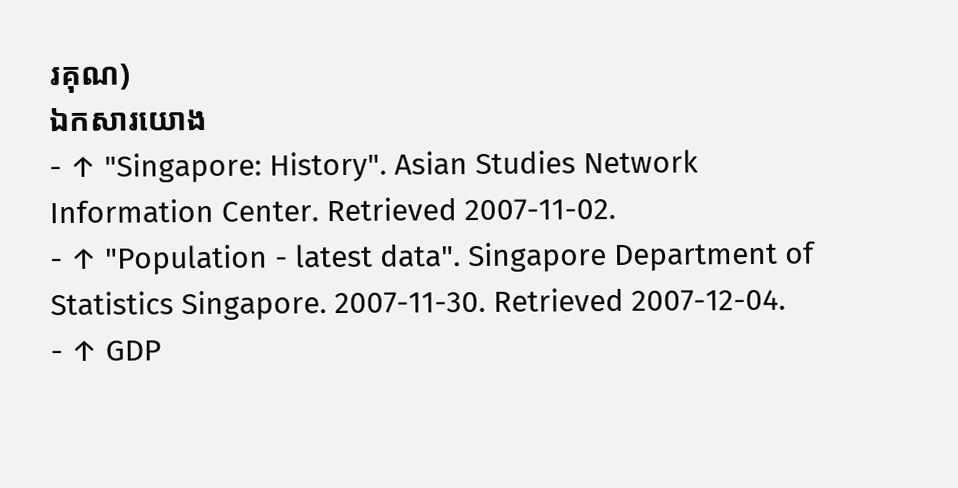រគុណ)
ឯកសារយោង
- ↑ "Singapore: History". Asian Studies Network Information Center. Retrieved 2007-11-02.
- ↑ "Population - latest data". Singapore Department of Statistics Singapore. 2007-11-30. Retrieved 2007-12-04.
- ↑ GDP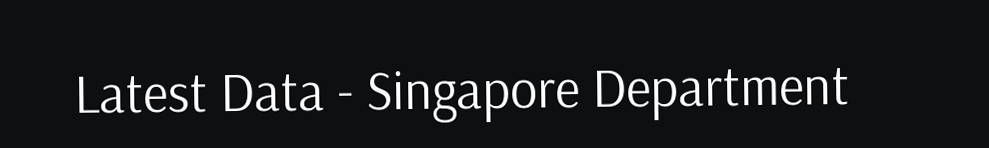Latest Data - Singapore Department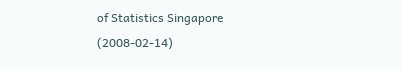of Statistics Singapore (2008-02-14)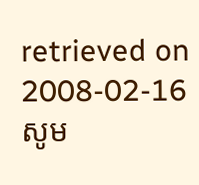retrieved on 2008-02-16
សូម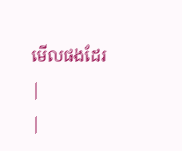មើលផងដែរ
|
|